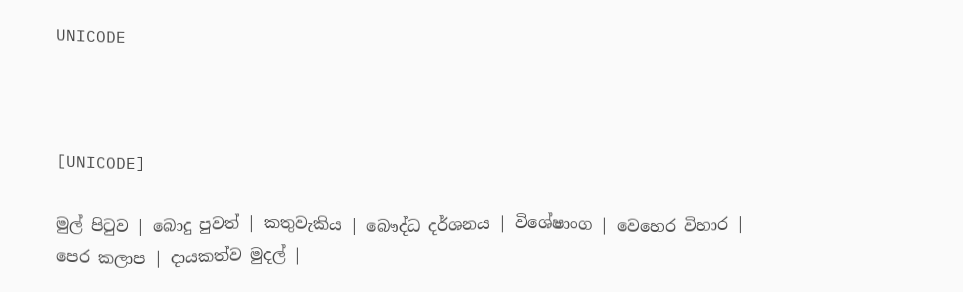UNICODE



[UNICODE]

මුල් පිටුව | බොදු පුවත් | කතුවැකිය | බෞද්ධ දර්ශනය | විශේෂාංග | වෙහෙර විහාර | පෙර කලාප | දායකත්ව මුදල් |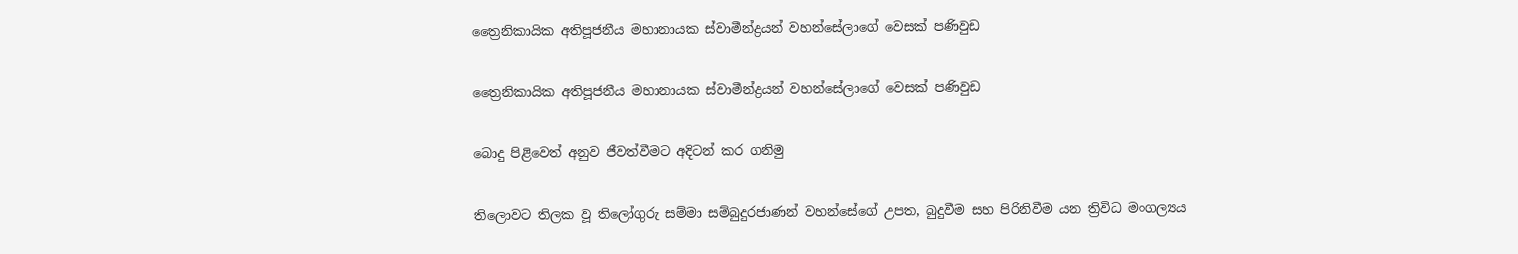ත්‍රෛනිකායික අතිපූජනීය මහානායක ස්වාමීන්ද්‍රයන් වහන්සේලාගේ වෙසක් පණිවුඩ

ත්‍රෛනිකායික අතිපූජනීය මහානායක ස්වාමීන්ද්‍රයන් වහන්සේලාගේ වෙසක් පණිවුඩ

බොදු පිළිවෙත් අනුව ජීවත්වීමට අදිටන් කර ගනිමු

තිලොවට තිලක වූ තිලෝගුරු සම්මා සම්බුදුරජාණන් වහන්සේගේ උපත, බුදුවීම සහ පිරිනිවීම යන ත්‍රිවිධ මංගල්‍යය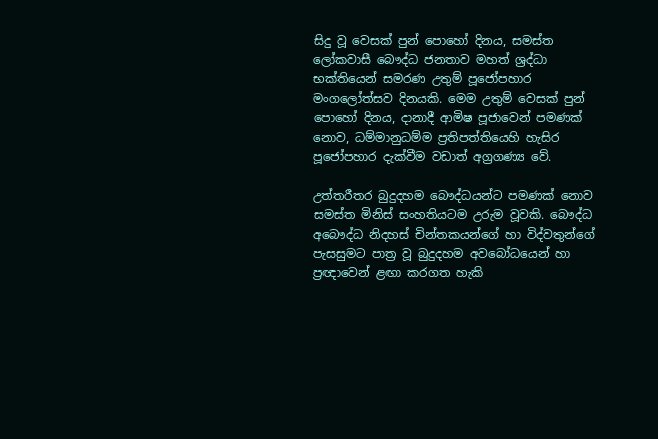සිදු වූ වෙසක් පුන් පොහෝ දිනය, සමස්ත ලෝකවාසී බෞද්ධ ජනතාව මහත් ශ්‍රද්ධා භක්තියෙන් සමරණ උතුම් පූජෝපහාර මංගලෝත්සව දිනයකි. මෙම උතුම් වෙසක් පුන් පොහෝ දිනය, දානාදී ආමිෂ පූජාවෙන් පමණක් නොව, ධම්මානුධම්ම ප්‍රතිපත්තියෙහි හැසිර පූජෝපහාර දැක්වීම වඩාත් අග්‍රගණ්‍ය වේ.

උත්තරීතර බුදුදහම බෞද්ධයන්ට පමණක් නොව සමස්ත මිනිස් සංහතියටම උරුම වූවකි. බෞද්ධ අබෞද්ධ නිදහස් චින්තකයන්ගේ හා විද්වතුන්ගේ පැසසුමට පාත්‍ර වූ බුදුදහම අවබෝධයෙන් හා ප්‍රඥාවෙන් ළඟා කරගත හැකි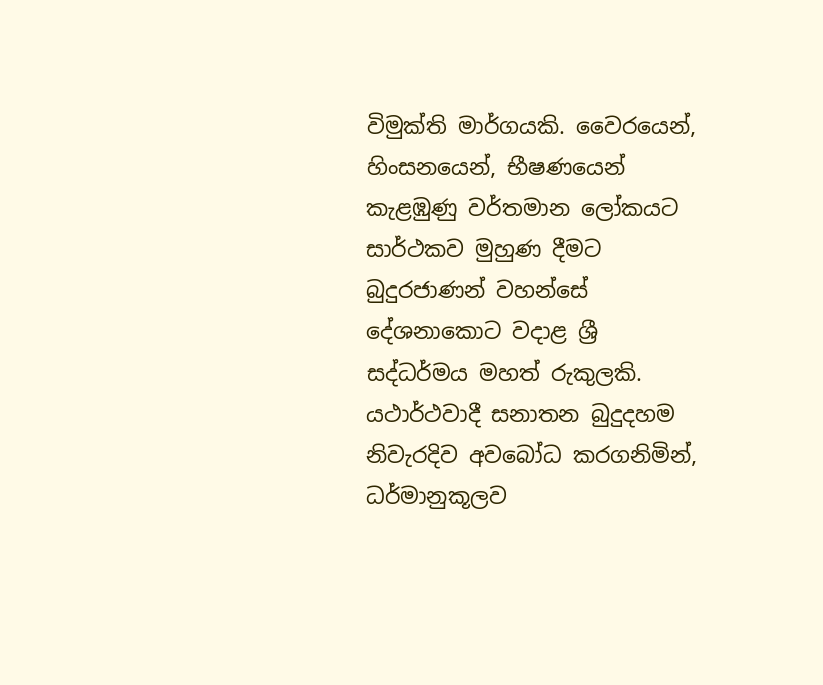විමුක්ති මාර්ගයකි. වෛරයෙන්, හිංසනයෙන්, භීෂණයෙන් කැළඹුණු වර්තමාන ලෝකයට සාර්ථකව මුහුණ දීමට බුදුරජාණන් වහන්සේ දේශනාකොට වදාළ ශ්‍රී සද්ධර්මය මහත් රුකුලකි. යථාර්ථවාදී සනාතන බුදුදහම නිවැරදිව අවබෝධ කරගනිමින්, ධර්මානුකූලව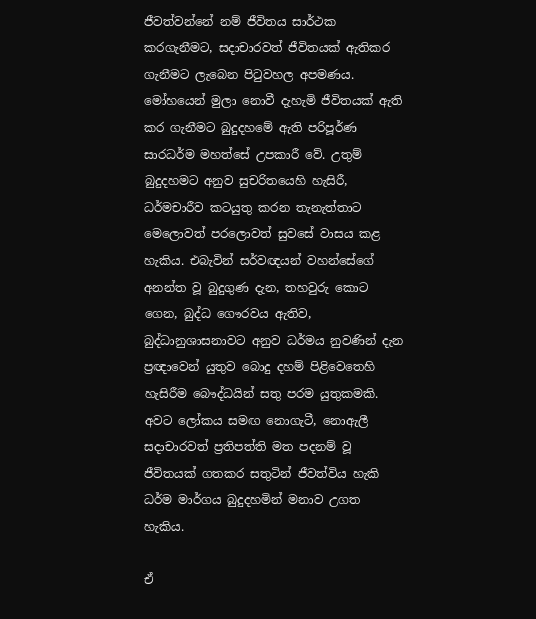ජීවත්වන්නේ නම් ජීවිතය සාර්ථක කරගැනීමට, සදාචාරවත් ජීවිතයක් ඇතිකර ගැනීමට ලැබෙන පිටුවහල අපමණය. මෝහයෙන් මුලා නොවී දැහැමි ජීවිතයක් ඇති කර ගැනීමට බුදුදහමේ ඇති පරිපූර්ණ සාරධර්ම මහත්සේ උපකාරී වේ. උතුම් බුදුදහමට අනුව සුචරිතයෙහි හැසිරී, ධර්මචාරීව කටයුතු කරන තැනැත්තාට මෙලොවත් පරලොවත් සුවසේ වාසය කළ හැකිය. එබැවින් සර්වඥයන් වහන්සේගේ අනන්ත වූ බුදුගුණ දැන, තහවුරු කොට ගෙන, බුද්ධ ගෞරවය ඇතිව, බුද්ධානුශාසනාවට අනුව ධර්මය නුවණින් දැන ප්‍රඥාවෙන් යුතුව බොදු දහම් පිළිවෙතෙහි හැසිරීම බෞද්ධයින් සතු පරම යුතුකමකි. අවට ලෝකය සමඟ නොගැටී, නොඇලී සදාචාරවත් ප්‍රතිපත්ති මත පදනම් වූ ජීවිතයක් ගතකර සතුටින් ජීවත්විය හැකි ධර්ම මාර්ගය බුදුදහමින් මනාව උගත හැකිය.

ඒ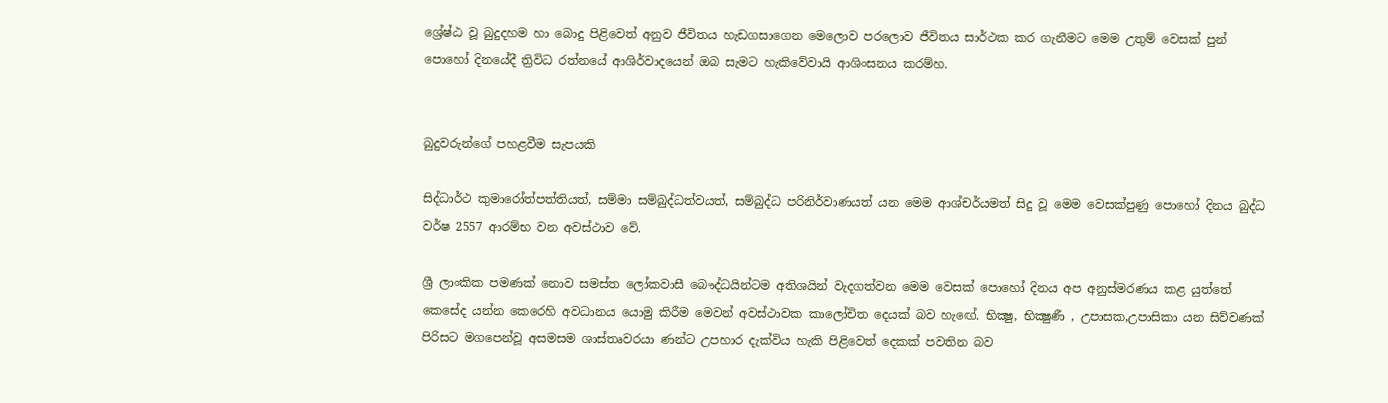ශ්‍රේෂ්ඨ වූ බුදුදහම හා බොදු පිළිවෙත් අනුව ජීවිතය හැඩගසාගෙන මෙලොව පරලොව ජීවිතය සාර්ථක කර ගැනීමට මෙම උතුම් වෙසක් පුන් පොහෝ දිනයේදී ත්‍රිවිධ රත්නයේ ආශිර්වාදයෙන් ඔබ සැමට හැකිවේවායි ආශිංසනය කරම්හ.


බුදුවරුන්ගේ පහළවීම සැපයකි

සිද්ධාර්ථ කුමාරෝත්පත්තියත්, සම්මා සම්බුද්ධත්වයත්, සම්බුද්ධ පරිනිර්වාණයත් යන මෙම ආශ්චර්යමත් සිදු වූ මෙම වෙසක්පුණු පොහෝ දිනය බුද්ධ වර්ෂ 2557 ආරම්භ වන අවස්ථාව වේ.

ශ්‍රී ලාංකික පමණක් නොව සමස්ත ලෝකවාසී බෞද්ධයින්ටම අතිශයින් වැදගත්වන මෙම වෙසක් පොහෝ දිනය අප අනුස්මරණය කළ යුත්තේ කෙසේද යන්න කෙරෙහි අවධානය යොමු කිරීම මෙවන් අවස්ථාවක කාලෝචිත දෙයක් බව හැඟේ. භික්‍ෂු, භික්‍ෂුණී , උපාසක,උපාසිකා යන සිව්වණක් පිරිසට මගපෙන්වූ අසමසම ශාස්තෘවරයා ණන්ට උපහාර දැක්විය හැකි පිළිවෙත් දෙකක් පවතින බව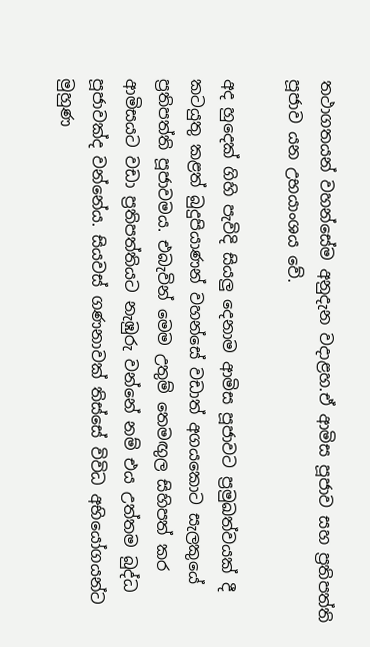තථාගතයන් වහන්සේම අනුදැන වදාළහ.ඒ ආමිස පූජාව සහ ප්‍රතිපත්ති පූජාව යන උභයාංශය වේ.

අද හුදෙක් ගිහි පැවිදි සියලු දෙනාම ආමිස පූජාවට ප්‍රමුඛත්වයක් දී කටයුතු කළත් බුදුපියාණන් වහන්සේ වඩාත් අගයකොට සැලකුයේ ප්‍රතිපත්ති පූජාවමය. එබැවින් මෙම උතුම් තෙමඟුල සිහිපත් කර ආමිසයට වඩා ප්‍රතිපත්තියට නැඹුරු වන්නේ නම් එය උත්තම බුද්ධ පූජාවක්ද වන්නේය. සියවස් ගණනාවක් තිස්සේ විවිධ අභියෝගයන්ට මුහුණ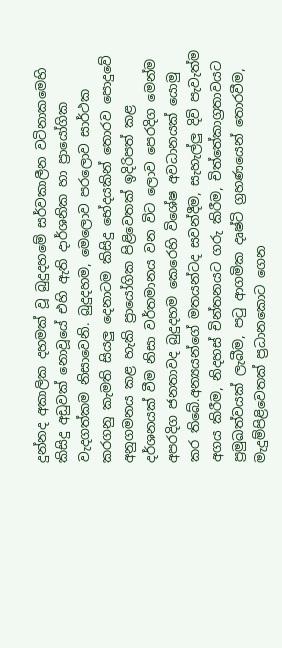දුන්නද අකාලික දහමක් වූ බුදුදහමේ සර්වකාලීන වටිනාකමෙහි කිසිදු අඩුවක් නොවූයේ එහි ඇති දාර්ශනික හා ප්‍රායෝගික වැදගත්කම නිසාවෙනි. බුදුදහම, මෙලොව පරලොව සාර්ථක කරගනු කැමති සියලු දෙනාටම කිසිදු භේදයකින් තොරව පොදුවේ අනුගමනය කළ හැකි ප්‍රායෝගික පිළිවෙතක් ඉදිරිපත් කළ දර්ශනයක් වීම නිසා වර්තමානය වන විට ලොව පෙරදිග මෙන්ම අපරදිග ජනතාවද බුදුදහම කෙරෙහි විශේෂ අවධානයක් යොමු කර තිබේ.අන්‍යයන්ගේ මතයන්ටද සවන්දීම, සැහැල්ලු දිවි පැවැත්ම අගය කිරීම, නිදහස් චින්තනයට ගරු කිරීම, චිත්තේකාග්‍රතාවයට ප්‍රමුඛත්වයක් ලැබීම, පටු ආගමික දෘෂ්ටි ග්‍රහණයෙන් තොරවීම, මැදුම්පිළිවෙතක් ප්‍රධානකොට ගෙන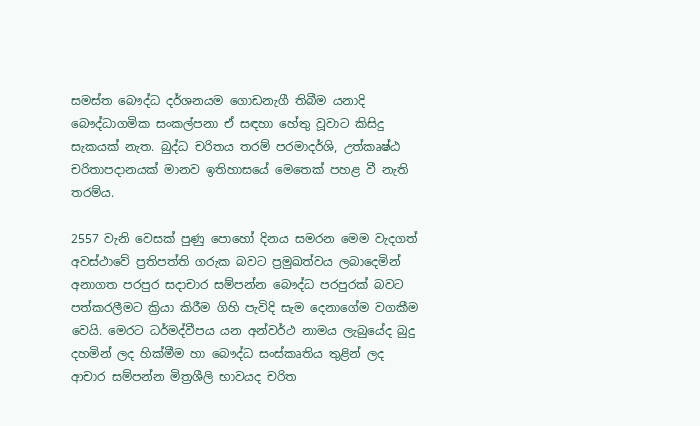සමස්ත බෞද්ධ දර්ශනයම ගොඩනැගී තිබීම යනාදි බෞද්ධාගමික සංකල්පනා ඒ සඳහා හේතු වූවාට කිසිදු සැකයක් නැත. බුද්ධ චරිතය තරම් පරමාදර්ශි, උත්කෘෂ්ඨ චරිතාපදානයක් මානව ඉතිහාසයේ මෙතෙක් පහළ වී නැති තරම්ය.

2557 වැනි වෙසක් පුණු පොහෝ දිනය සමරන මෙම වැදගත් අවස්ථාවේ ප්‍රතිපත්ති ගරුක බවට ප්‍රමුඛත්වය ලබාදෙමින් අනාගත පරපුර සදාචාර සම්පන්න බෞද්ධ පරපුරක් බවට පත්කරලීමට ක්‍රියා කිරීම ගිහි පැවිදි සැම දෙනාගේම වගකීම වෙයි. මෙරට ධර්මද්වීපය යන අන්වර්ථ නාමය ලැබුයේද බුදු දහමින් ලද හික්මීම හා බෞද්ධ සංස්කෘතිය තුළින් ලද ආචාර සම්පන්න මිත්‍රශීලි භාවයද චරිත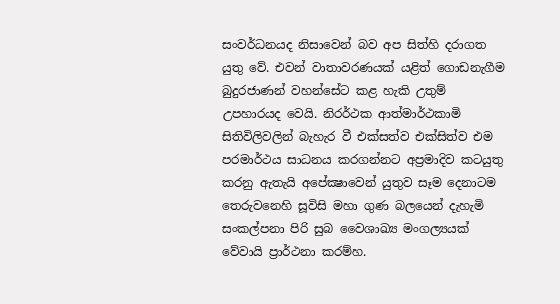සංවර්ධනයද නිසාවෙන් බව අප සිත්හි දරාගත යුතු වේ. එවන් වාතාවරණයක් යළිත් ගොඩනැගීම බුදුරජාණන් වහන්සේට කළ හැකි උතුම් උපහාරයද වෙයි. නිරර්ථක ආත්මාර්ථකාමි සිතිවිලිවලින් බැහැර වී එක්සත්ව එක්සිත්ව එම පරමාර්ථය සාධනය කරගන්නට අප්‍රමාදිව කටයුතු කරනු ඇතැයි අපේක්‍ෂාවෙන් යුතුව සෑම දෙනාටම තෙරුවනෙහි සූවිසි මහා ගුණ බලයෙන් දැහැමි සංකල්පනා පිරි සුබ වෛශාඛ්‍ය මංගල්‍යයක් වේවායි ප්‍රාර්ථනා කරම්හ.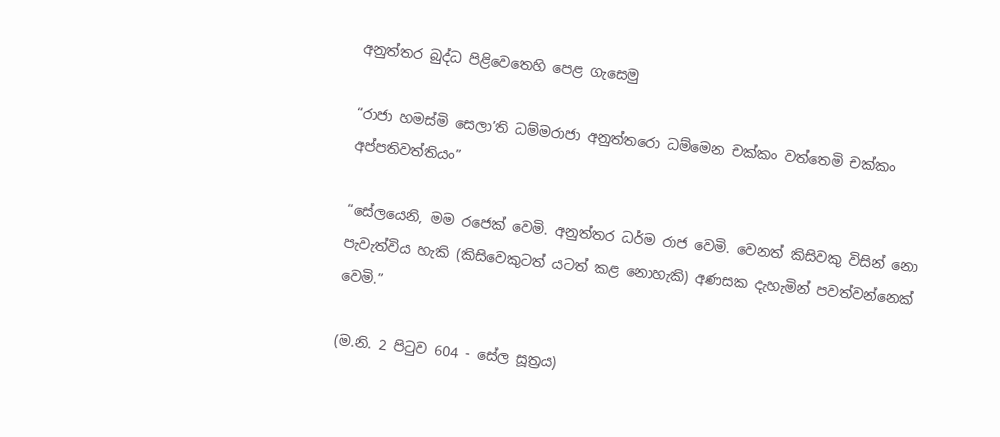අනුත්තර බුද්ධ පිළිවෙතෙහි පෙළ ගැසෙමු

“රාජා හමස්මි සෙලා’ති ධම්මරාජා අනුත්තරො ධම්මෙන චක්කං වත්තෙමි චක්කං අප්පතිවත්තියං”

“සේලයෙනි, මම රජෙක් වෙමි. අනුත්තර ධර්ම රාජ වෙමි. වෙනත් කිසිවකු විසින් නො පැවැත්විය හැකි (කිසිවෙකුටත් යටත් කළ නොහැකි) අණසක දැහැමින් පවත්වන්නෙක් වෙමි.”

(ම.නි. 2 පිටුව 604 - සේල සූත්‍රය)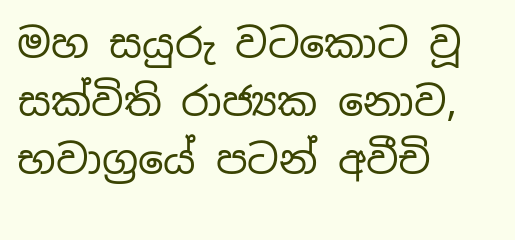මහ සයුරු වටකොට වූ සක්විති රාජ්‍යක නොව, භවාග්‍රයේ පටන් අවීචි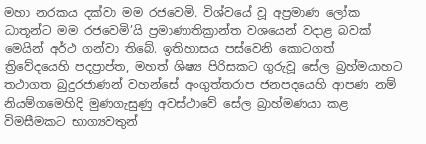මහා නරකය දක්වා මම රජවෙමි. විශ්වයේ වූ අප්‍රමාණ ලෝක ධාතූන්ට මම රජවෙමි’යි ප්‍රමාණාතික්‍රාන්ත වශයෙන් වදාළ බවක් මෙයින් අර්ථ ගන්වා තිබේ. ඉතිහාසය පස්වෙනි කොටගත් ත්‍රිවේදයෙහි පදප්‍රාප්ත, මහත් ශිෂ්‍ය පිරිසකට ගුරුවූ සේල බ්‍රහ්මයාහට තථාගත බුදුරජාණන් වහන්සේ අංගුත්තරාප ජනපදයෙහි ආපණ නම් නියම්ගමෙහිදි මුණගැසුණු අවස්ථාවේ සේල බ්‍රාහ්මණයා කළ විමසීමකට භාග්‍යවතුන්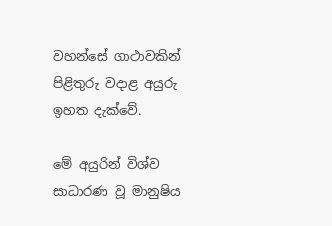වහන්සේ ගාථාවකින් පිළිතුරු වදාළ අයුරු ඉහත දැක්වේ.

මේ අයුරින් විශ්ව සාධාරණ වූ මානුෂිය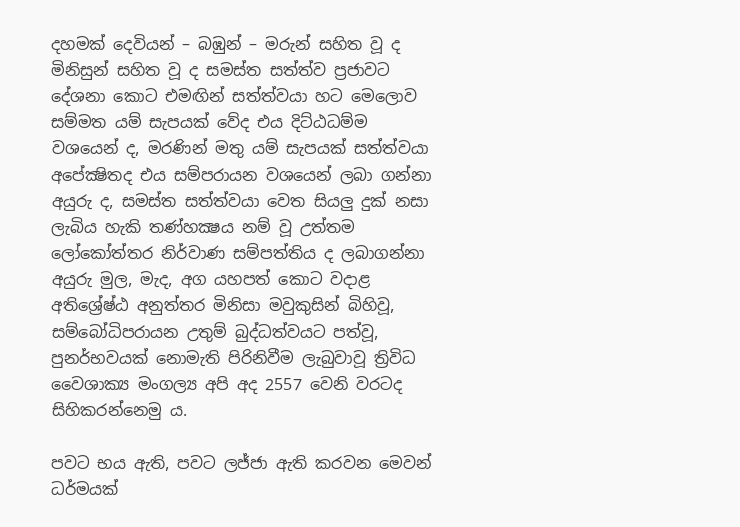දහමක් දෙවියන් – බඹුන් – මරුන් සහිත වූ ද මිනිසුන් සහිත වූ ද සමස්ත සත්ත්ව ප්‍රජාවට දේශනා කොට එමඟින් සත්ත්වයා හට මෙලොව සම්මත යම් සැපයක් වේද එය දිට්ඨධම්ම වශයෙන් ද, මරණින් මතු යම් සැපයක් සත්ත්වයා අපේක්‍ෂිතද එය සම්පරායන වශයෙන් ලබා ගන්නා අයුරු ද, සමස්ත සත්ත්වයා වෙත සියලු දුක් නසා ලැබිය හැකි තණ්හක්‍ෂය නම් වූ උත්තම ලෝකෝත්තර නිර්වාණ සම්පත්තිය ද ලබාගන්නා අයුරු මුල, මැද, අග යහපත් කොට වදාළ අතිශ්‍රේෂ්ඨ අනුත්තර මිනිසා මවුකුසින් බිහිවූ, සම්බෝධිපරායන උතුම් බුද්ධත්වයට පත්වූ, පුනර්භවයක් නොමැති පිරිනිවීම ලැබුවාවූ ත්‍රිවිධ වෛශාක්‍ය මංගල්‍ය අපි අද 2557 වෙනි වරටද සිහිකරන්නෙමු ය.

පවට භය ඇති, පවට ලජ්ජා ඇති කරවන මෙවන් ධර්මයක්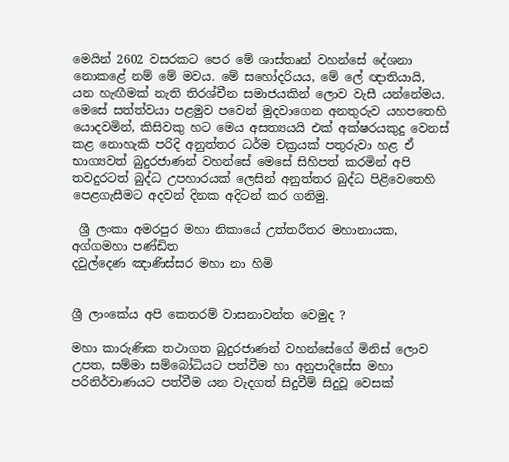මෙයින් 2602 වසරකට පෙර මේ ශාස්තෘන් වහන්සේ දේශනා නොකළේ නම් මේ මවය. මේ සහෝදරියය, මේ ලේ ඥාතියායි, යන හැඟීමක් නැති තිරශ්චීන සමාජයකින් ලොව වැසී යන්නේමය. මෙසේ සත්ත්වයා පළමුව පවෙන් මුදවාගෙන අනතුරුව යහපතෙහි යොදවමින්, කිසිවකු හට මෙය අසත්‍යයයි එක් අක්ෂරයකුදු වෙනස් කළ නොහැකි පරිදි අනුත්තර ධර්ම චක්‍රයක් පතුරුවා හළ ඒ භාග්‍යවත් බුදුරජාණන් වහන්සේ මෙසේ සිහිපත් කරමින් අපි තවදුරටත් බුද්ධ උපහාරයක් ලෙසින් අනුත්තර බුද්ධ පිළිවෙතෙහි පෙළගැසීමට අදවන් දිනක අදිටන් කර ගනිමු.

 ශ්‍රී ලංකා අමරපුර මහා නිකායේ උත්තරීතර මහානායක,
අග්ගමහා පණ්ඩිත
දවුල්දෙණ ඤාණිස්සර මහා නා හිමි


ශ්‍රී ලාංකේය අපි කෙතරම් වාසනාවන්ත වෙමුද ?

මහා කාරුණික තථාගත බුදුරජාණන් වහන්සේගේ මිනිස් ලොව උපත, සම්මා සම්බෝධියට පත්වීම හා අනුපාදිසේස මහා පරිනිර්වාණයට පත්වීම යන වැදගත් සිදුවීම් සිදුවූ වෙසක්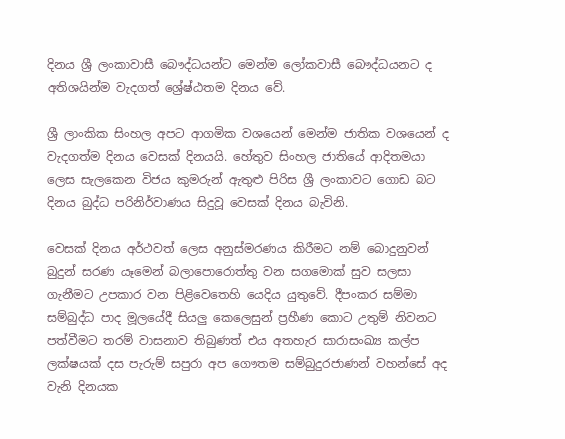දිනය ශ්‍රී ලංකාවාසී බෞද්ධයන්ට මෙන්ම ලෝකවාසී බෞද්ධයනට ද අතිශයින්ම වැදගත් ශ්‍රේෂ්ඨතම දිනය වේ.

ශ්‍රී ලාංකික සිංහල අපට ආගමික වශයෙන් මෙන්ම ජාතික වශයෙන් ද වැදගත්ම දිනය වෙසක් දිනයයි. හේතුව සිංහල ජාතියේ ආදිතමයා ලෙස සැලකෙන විජය කුමරුන් ඇතුළු පිරිස ශ්‍රී ලංකාවට ගොඩ බට දිනය බුද්ධ පරිනිර්වාණය සිදුවූ වෙසක් දිනය බැවිනි.

වෙසක් දිනය අර්ථවත් ලෙස අනුස්මරණය කිරීමට නම් බොදුනුවන් බුදුන් සරණ යෑමෙන් බලාපොරොත්තු වන සගමොක් සුව සලසා ගැනීමට උපකාර වන පිළිවෙතෙහි යෙදිය යුතුවේ. දීපංකර සම්මා සම්බුද්ධ පාද මූලයේදී සියලු කෙලෙසුන් ප්‍රහීණ කොට උතුම් නිවනට පත්වීමට තරම් වාසනාව තිබුණත් එය අතහැර සාරාසංඛ්‍ය කල්ප ලක්ෂයක් දස පැරුම් සපුරා අප ගෞතම සම්බුදුරජාණන් වහන්සේ අද වැනි දිනයක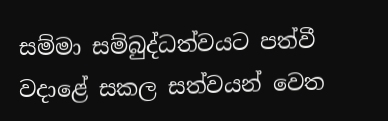සම්මා සම්බුද්ධත්වයට පත්වී වදාළේ සකල සත්වයන් වෙත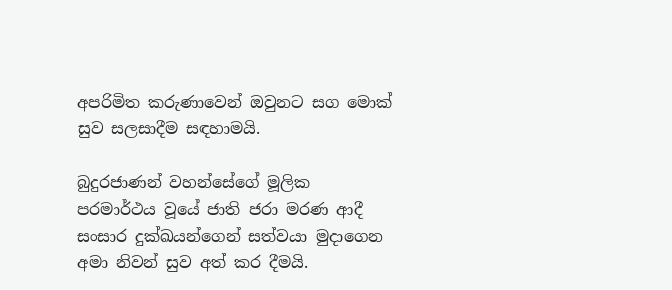අපරිමිත කරුණාවෙන් ඔවුනට සග මොක් සුව සලසාදීම සඳහාමයි.

බුදුරජාණන් වහන්සේගේ මූලික පරමාර්ථය වූයේ ජාති ජරා මරණ ආදී සංසාර දුක්ඛයන්ගෙන් සත්වයා මුදාගෙන අමා නිවන් සුව අත් කර දීමයි.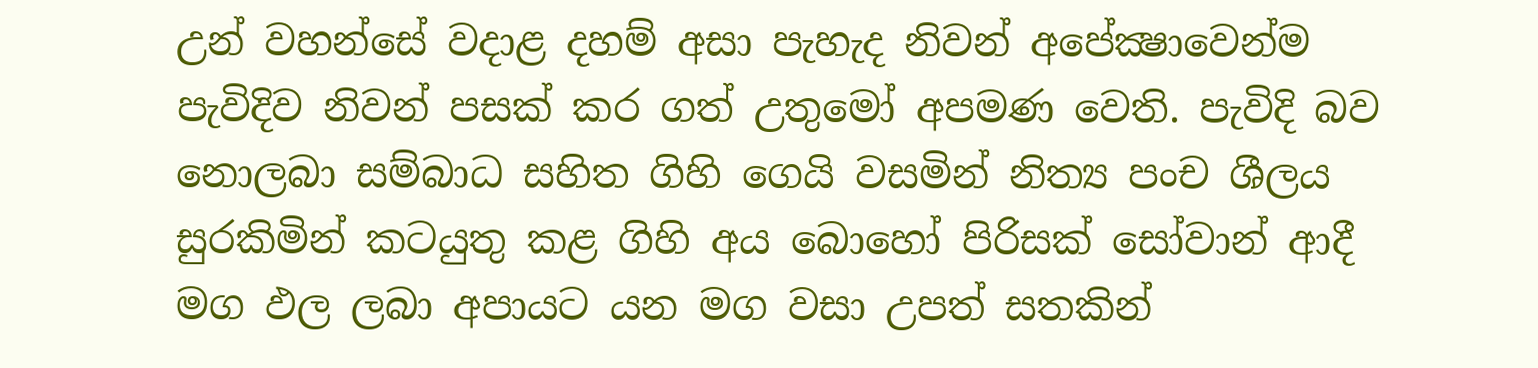උන් වහන්සේ වදාළ දහම් අසා පැහැද නිවන් අපේක්‍ෂාවෙන්ම පැවිදිව නිවන් පසක් කර ගත් උතුමෝ අපමණ වෙති. පැවිදි බව නොලබා සම්බාධ සහිත ගිහි ගෙයි වසමින් නිත්‍ය පංච ශීලය සුරකිමින් කටයුතු කළ ගිහි අය බොහෝ පිරිසක් සෝවාන් ආදී මග ඵල ලබා අපායට යන මග වසා උපත් සතකින්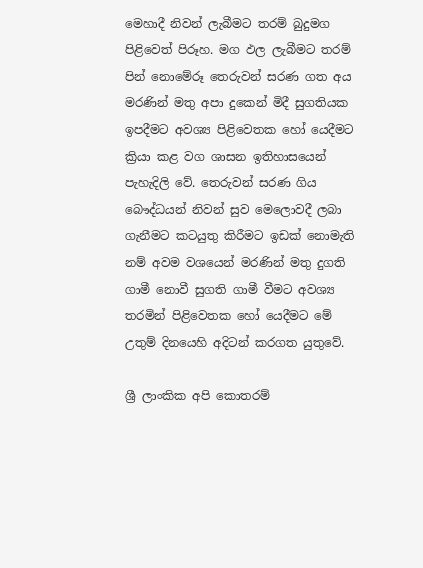මෙහාදී නිවන් ලැබීමට තරම් බුදුමග පිළිවෙත් පිරූහ. මග ඵල ලැබීමට තරම් පින් නොමේරූ තෙරුවන් සරණ ගත අය මරණින් මතු අපා දුකෙන් මිදී සුගතියක ඉපදීමට අවශ්‍ය පිළිවෙතක හෝ යෙදීමට ක්‍රියා කළ වග ශාසන ඉතිහාසයෙන් පැහැදිලි වේ. තෙරුවන් සරණ ගිය බෞද්ධයන් නිවන් සුව මෙලොවදී ලබා ගැනීමට කටයුතු කිරීමට ඉඩක් නොමැති නම් අවම වශයෙන් මරණින් මතු දුගති ගාමී නොවී සුගති ගාමී වීමට අවශ්‍ය තරමින් පිළිවෙතක හෝ යෙදීමට මේ උතුම් දිනයෙහි අදිටන් කරගත යුතුවේ.

ශ්‍රී ලාංකික අපි කොතරම්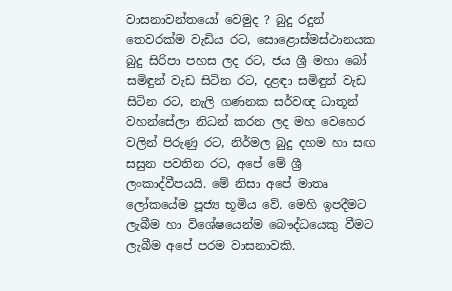වාසනාවන්තයෝ වෙමුද ? බුදු රදුන් තෙවරක්ම වැඩිය රට, සොළොස්මස්ථානයක බුදු සිරිපා පහස ලද රට, ජය ශ්‍රී මහා බෝ සමිඳුන් වැඩ සිටින රට, දළඳා සමිඳුන් වැඩ සිටින රට, නැලි ගණනක සර්වඥ ධාතූන් වහන්සේලා නිධන් කරන ලද මහ වෙහෙර වලින් පිරුණු රට, නිර්මල බුදු දහම හා සඟ සසුන පවතින රට, අපේ මේ ශ්‍රී ලංකාද්වීපයයි. මේ නිසා අපේ මාතෘ ලෝකයේම පූජ්‍ය භූමිය වේ. මෙහි ඉපදීමට ලැබීම හා විශේෂයෙන්ම බෞද්ධයෙකු වීමට ලැබීම අපේ පරම වාසනාවකි.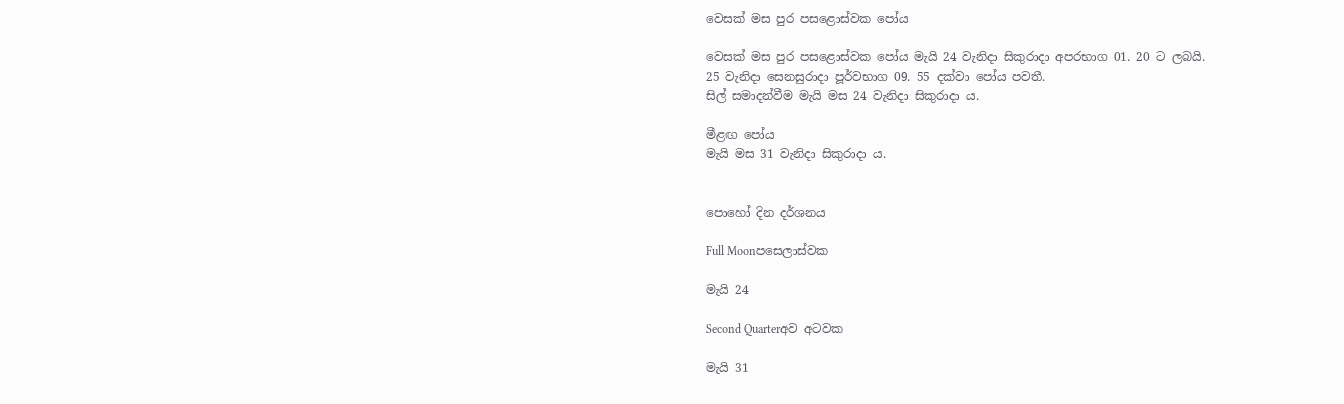වෙසක් මස පුර පසළොස්වක පෝය

වෙසක් මස පුර පසළොස්වක පෝය මැයි 24 වැනිදා සිකුරාදා අපරභාග 01. 20 ට ලබයි.
25 වැනිදා සෙනසුරාදා පූර්වභාග 09. 55 දක්වා පෝය පවතී.
සිල් සමාදන්වීම මැයි මස 24 වැනිදා සිකුරාදා ය.

මීළඟ පෝය
මැයි මස 31 වැනිදා සිකුරාදා ය.


පොහෝ දින දර්ශනය

Full Moonපසෙලාස්වක

මැයි 24

Second Quarterඅව අටවක

මැයි 31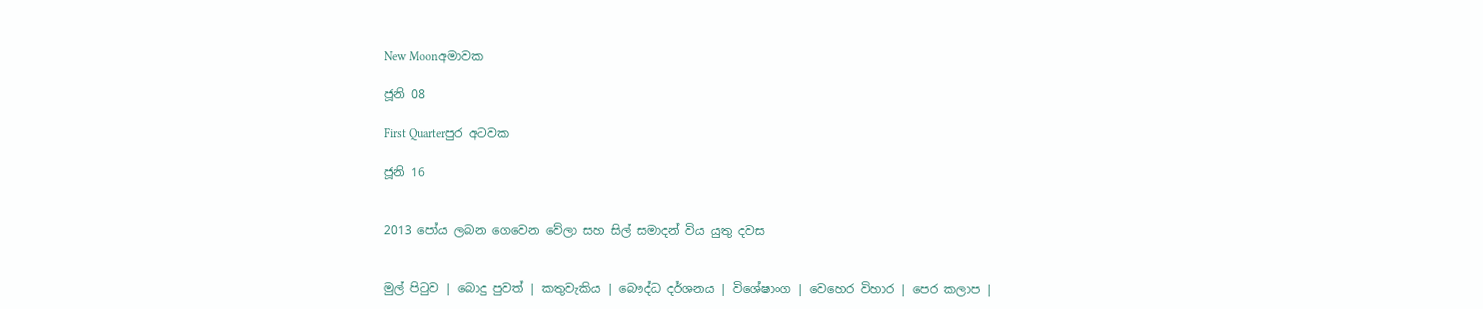New Moonඅමාවක

ජූනි 08

First Quarterපුර අටවක

ජූනි 16


2013 පෝය ලබන ගෙවෙන වේලා සහ සිල් සමාදන් විය යුතු දවස


මුල් පිටුව | බොදු පුවත් | කතුවැකිය | බෞද්ධ දර්ශනය | විශේෂාංග | වෙහෙර විහාර | පෙර කලාප |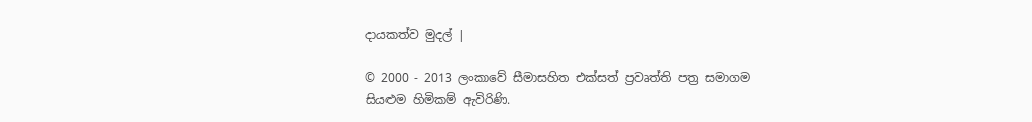දායකත්ව මුදල් |

© 2000 - 2013 ලංකාවේ සීමාසහිත එක්සත් ප්‍රවෘත්ති පත්‍ර සමාගම
සියළුම හිමිකම් ඇවිරිණි.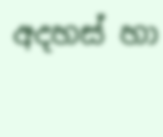අදහස් හා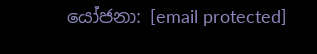යෝජනා: [email protected]